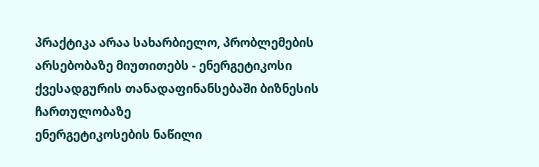პრაქტიკა არაა სახარბიელო, პრობლემების არსებობაზე მიუთითებს - ენერგეტიკოსი ქვესადგურის თანადაფინანსებაში ბიზნესის ჩართულობაზე
ენერგეტიკოსების ნაწილი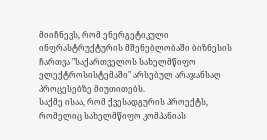მიიჩნევს, რომ ენერგეტიკული ინფრასტრუქტურის მშენებლობაში ბიზნესის ჩართვა "საქართველოს სახელმწიფო ელექტროსისტემაში" არსებულ არაჯანსაღ პროცესებზე მიუთითებს.
საქმე ისაა, რომ ქვესადგურის პროექტს, რომელიც სახელმწიფო კომპანიას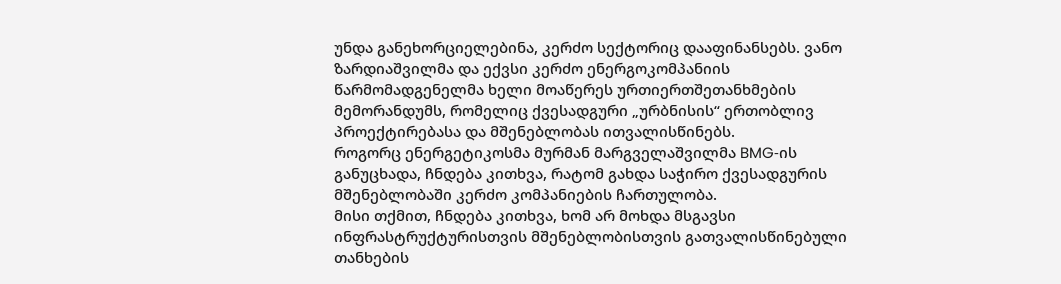უნდა განეხორციელებინა, კერძო სექტორიც დააფინანსებს. ვანო ზარდიაშვილმა და ექვსი კერძო ენერგოკომპანიის წარმომადგენელმა ხელი მოაწერეს ურთიერთშეთანხმების მემორანდუმს, რომელიც ქვესადგური „ურბნისის“ ერთობლივ პროექტირებასა და მშენებლობას ითვალისწინებს.
როგორც ენერგეტიკოსმა მურმან მარგველაშვილმა BMG‑ის განუცხადა, ჩნდება კითხვა, რატომ გახდა საჭირო ქვესადგურის მშენებლობაში კერძო კომპანიების ჩართულობა.
მისი თქმით, ჩნდება კითხვა, ხომ არ მოხდა მსგავსი ინფრასტრუქტურისთვის მშენებლობისთვის გათვალისწინებული თანხების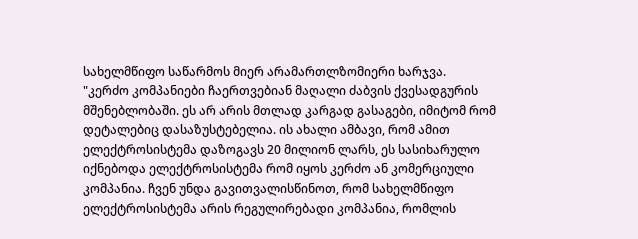სახელმწიფო საწარმოს მიერ არამართლზომიერი ხარჯვა.
"კერძო კომპანიები ჩაერთვებიან მაღალი ძაბვის ქვესადგურის მშენებლობაში. ეს არ არის მთლად კარგად გასაგები, იმიტომ რომ დეტალებიც დასაზუსტებელია. ის ახალი ამბავი, რომ ამით ელექტროსისტემა დაზოგავს 20 მილიონ ლარს, ეს სასიხარულო იქნებოდა ელექტროსისტემა რომ იყოს კერძო ან კომერციული კომპანია. ჩვენ უნდა გავითვალისწინოთ, რომ სახელმწიფო ელექტროსისტემა არის რეგულირებადი კომპანია, რომლის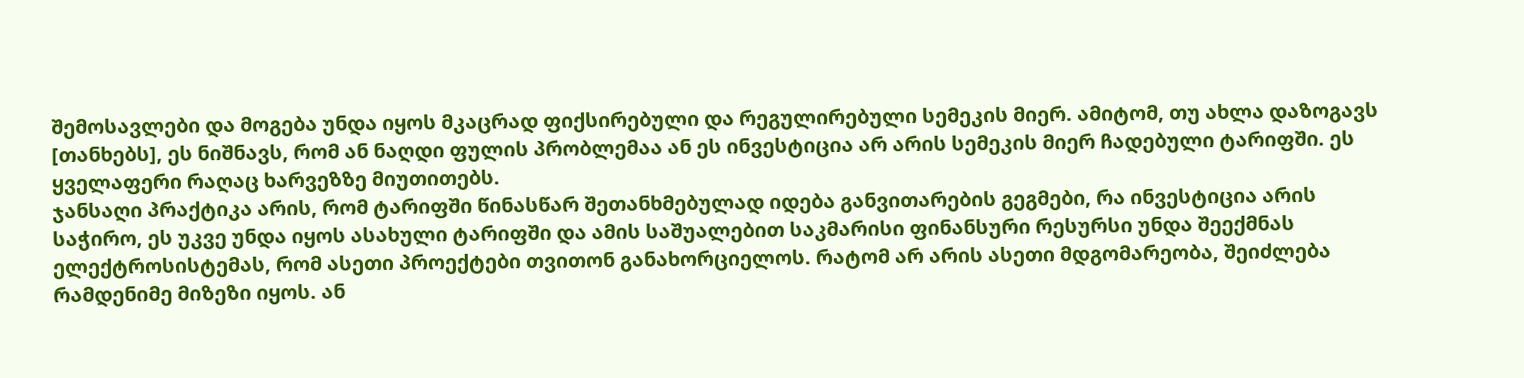შემოსავლები და მოგება უნდა იყოს მკაცრად ფიქსირებული და რეგულირებული სემეკის მიერ. ამიტომ, თუ ახლა დაზოგავს [თანხებს], ეს ნიშნავს, რომ ან ნაღდი ფულის პრობლემაა ან ეს ინვესტიცია არ არის სემეკის მიერ ჩადებული ტარიფში. ეს ყველაფერი რაღაც ხარვეზზე მიუთითებს.
ჯანსაღი პრაქტიკა არის, რომ ტარიფში წინასწარ შეთანხმებულად იდება განვითარების გეგმები, რა ინვესტიცია არის საჭირო, ეს უკვე უნდა იყოს ასახული ტარიფში და ამის საშუალებით საკმარისი ფინანსური რესურსი უნდა შეექმნას ელექტროსისტემას, რომ ასეთი პროექტები თვითონ განახორციელოს. რატომ არ არის ასეთი მდგომარეობა, შეიძლება რამდენიმე მიზეზი იყოს. ან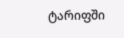ტარიფში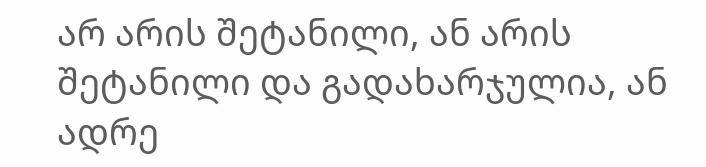არ არის შეტანილი, ან არის შეტანილი და გადახარჯულია, ან ადრე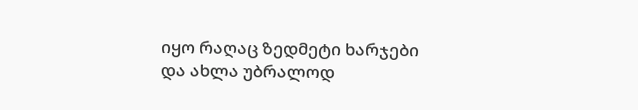იყო რაღაც ზედმეტი ხარჯები და ახლა უბრალოდ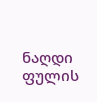ნაღდი ფულის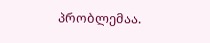პრობლემაა.